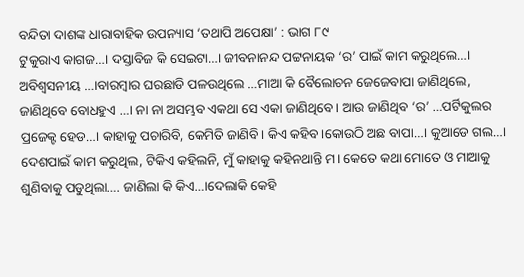ବନ୍ଦିତା ଦାଶଙ୍କ ଧାରାବାହିକ ଉପନ୍ୟାସ ‘ତଥାପି ଅପେକ୍ଷା’ : ଭାଗ ୮୯
ଟୁକୁରାଏ କାଗଜ…। ଦସ୍ତାବିଜ କି ସେଇଟା…। ଜୀବନାନନ୍ଦ ପଟ୍ଟନାୟକ ‘ର’ ପାଇଁ କାମ କରୁଥିଲେ…। ଅବିଶ୍ବସନୀୟ …।ବାରମ୍ବାର ଘରଛାଡି ପଳଉଥିଲେ …ମାଆ କି ବୈଲୋଚନ ଜେଜେବାପା ଜାଣିଥିଲେ, ଜାଣିଥିବେ ବୋଧହୁଏ …। ନା ନା ଅସମ୍ଭବ ଏକଥା ସେ ଏକା ଜାଣିଥିବେ। ଆଉ ଜାଣିଥିବ ‘ର’ …ପର୍ଟିକୁଲର ପ୍ରଜେକ୍ଟ ହେଡ…। କାହାକୁ ପଚାରିବି, କେମିତି ଜାଣିବି। କିଏ କହିବ।କୋଉଠି ଅଛ ବାପା…। କୁଆଡେ ଗଲ…। ଦେଶପାଇଁ କାମ କରୁଥିଲ, ଟିକିଏ କହିଲନି, ମୁଁ କାହାକୁ କହିନଥାନ୍ତି ମ। କେତେ କଥା ମୋତେ ଓ ମାଆକୁ ଶୁଣିବାକୁ ପଡୁଥିଲା…. ଜାଣିଲା କି କିଏ…।ଦେଲାକି କେହି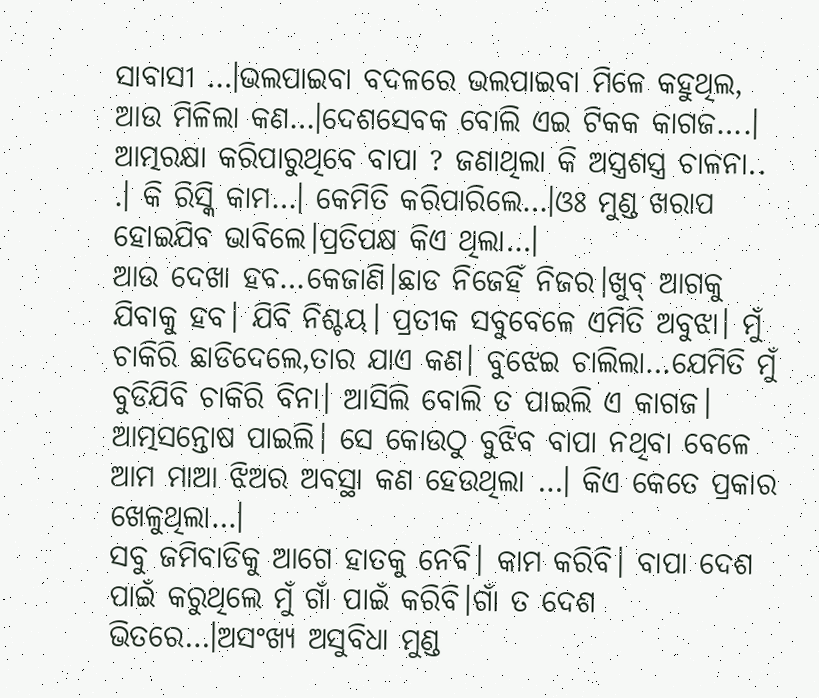ସାବାସୀ …।ଭଲପାଇବା ବଦଳରେ ଭଲପାଇବା ମିଳେ କହୁଥିଲ, ଆଉ ମିଳିଲା କଣ…।ଦେଶସେବକ ବୋଲି ଏଇ ଟିକକ କାଗଜ….।
ଆତ୍ମରକ୍ଷା କରିପାରୁଥିବେ ବାପା ? ଜଣାଥିଲା କି ଅସ୍ତ୍ରଶସ୍ତ୍ର ଚାଳନା.. .। କି ରିସ୍କି କାମ…। କେମିତି କରିପାରିଲେ…।ଓଃ ମୁଣ୍ଡ ଖରାପ ହୋଇଯିବ ଭାବିଲେ।ପ୍ରତିପକ୍ଷ କିଏ ଥିଲା…।
ଆଉ ଦେଖା ହବ…କେଜାଣି।ଛାଡ ନିଜେହିଁ ନିଜର।ଖୁବ୍ ଆଗକୁ ଯିବାକୁ ହବ। ଯିବି ନିଶ୍ଚୟ। ପ୍ରତୀକ ସବୁବେଳେ ଏମିତି ଅବୁଝା। ମୁଁ ଚାକିରି ଛାଡିଦେଲେ,ତାର ଯାଏ କଣ। ବୁଝେଇ ଚାଲିଲା…ଯେମିତି ମୁଁ ବୁଡିଯିବି ଚାକିରି ବିନା। ଆସିଲି ବୋଲି ତ ପାଇଲି ଏ କାଗଜ। ଆତ୍ମସନ୍ତୋଷ ପାଇଲି। ସେ କୋଉଠୁ ବୁଝିବ ବାପା ନଥିବା ବେଳେ ଆମ ମାଆ ଝିଅର ଅବସ୍ଥା କଣ ହେଉଥିଲା …। କିଏ କେତେ ପ୍ରକାର ଖେଳୁଥିଲା…।
ସବୁ ଜମିବାଡିକୁ ଆଗେ ହାତକୁ ନେବି। କାମ କରିବି। ବାପା ଦେଶ ପାଇଁ କରୁଥିଲେ ମୁଁ ଗାଁ ପାଇଁ କରିବି।ଗାଁ ତ ଦେଶ ଭିତରେ…।ଅସଂଖ୍ୟ ଅସୁବିଧା ମୁଣ୍ଡ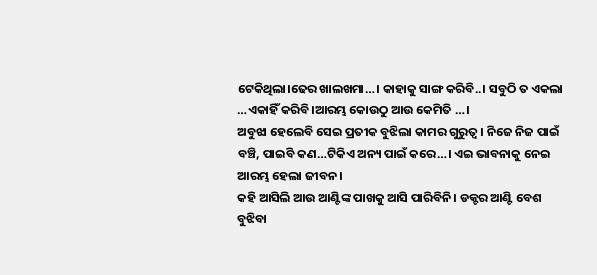ଟେକିଥିଲା।ଢେର ଖାଲଖମା…। କାହାକୁ ସାଙ୍ଗ କରିବି..। ସବୁଠି ତ ଏକଲା …ଏକାହିଁ କରିବି।ଆରମ୍ଭ କୋଉଠୁ ଆଉ କେମିତି …।
ଅବୁଝା ହେଲେବି ସେଇ ପ୍ରତୀକ ବୁଝିଲା କାମର ଗୁରୁତ୍ବ। ନିଜେ ନିଜ ପାଇଁ ବଞ୍ଚି, ପାଇବି କଣ…ଟିକିଏ ଅନ୍ୟ ପାଇଁ କରେ…। ଏଇ ଭାବନାକୁ ନେଇ ଆରମ୍ଭ ହେଲା ଜୀବନ।
କହି ଆସିଲି ଆଉ ଆଣ୍ଟିଙ୍କ ପାଖକୁ ଆସି ପାରିବିନି। ଡକ୍ଟର ଆଣ୍ଟି ବେଶ ବୁଝିବା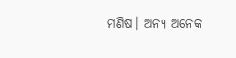ମଣିଷ। ଅନ୍ୟ ଅନେକ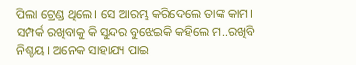ପିଲା ଟ୍ରେଣ୍ଡ ଥିଲେ। ସେ ଆରମ୍ଭ କରିଦେଲେ ତାଙ୍କ କାମ। ସମ୍ପର୍କ ରଖିବାକୁ କି ସୁନ୍ଦର ବୁଝେଇକି କହିଲେ ମ..ରଖିବି ନିଶ୍ଚୟ । ଅନେକ ସାହାଯ୍ୟ ପାଇ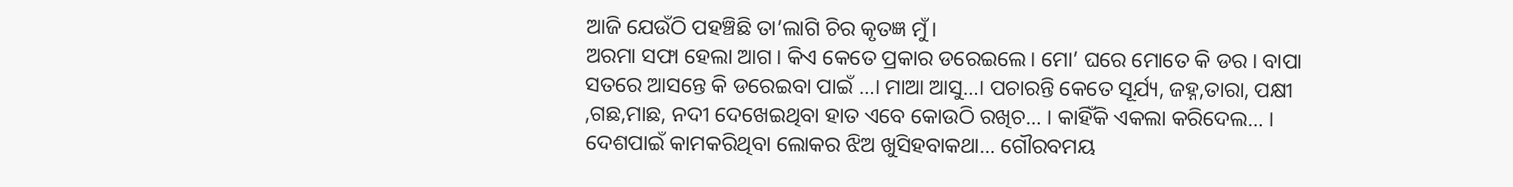ଆଜି ଯେଉଁଠି ପହଞ୍ଚିଛି ତା’ଲାଗି ଚିର କୃତଜ୍ଞ ମୁଁ।
ଅରମା ସଫା ହେଲା ଆଗ। କିଏ କେତେ ପ୍ରକାର ଡରେଇଲେ। ମୋ’ ଘରେ ମୋତେ କି ଡର। ବାପା ସତରେ ଆସନ୍ତେ କି ଡରେଇବା ପାଇଁ …। ମାଆ ଆସୁ…। ପଚାରନ୍ତି କେତେ ସୂର୍ଯ୍ୟ, ଜହ୍ନ,ତାରା, ପକ୍ଷୀ ,ଗଛ,ମାଛ, ନଦୀ ଦେଖେଇଥିବା ହାତ ଏବେ କୋଉଠି ରଖିଚ… । କାହିଁକି ଏକଲା କରିଦେଲ… । ଦେଶପାଇଁ କାମକରିଥିବା ଲୋକର ଝିଅ ଖୁସିହବାକଥା… ଗୌରବମୟ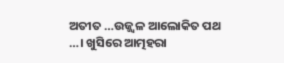ଅତୀତ …ଉଜ୍ଜ୍ବଳ ଆଲୋକିତ ପଥ …। ଖୁସିରେ ଆତ୍ମହରା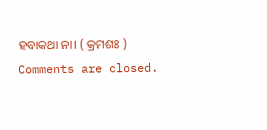ହବାକଥା ନା। ( କ୍ରମଶଃ )
Comments are closed.